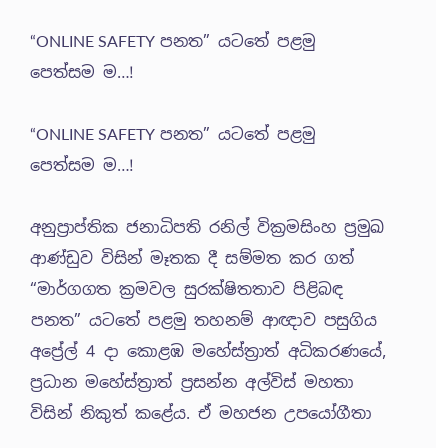“ONLINE SAFETY පනත” යටතේ පළමු පෙත්සම ම…!

“ONLINE SAFETY පනත” යටතේ පළමු පෙත්සම ම…!

අනුප්‍රාප්තික ජනාධිපති රනිල් වික්‍රමසිංහ ප්‍රමුඛ ආණ්ඩුව විසින් මෑතක දී සම්මත කර ගත් “මාර්ගගත ක්‍රමවල සුරක්ෂිතතාව පිළිබඳ පනත” යටතේ පළමු තහනම් ආඥාව පසුගිය අප්‍රේල් 4 දා කොළඹ මහේස්ත්‍රාත් අධිකරණයේ, ප්‍රධාන මහේස්ත්‍රාත් ප්‍රසන්න අල්විස් මහතා විසින් නිකුත් කළේය. ඒ මහජන උපයෝගීතා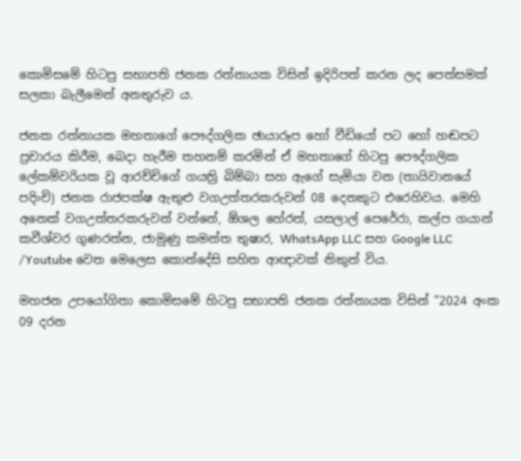කොමිසමේ හිටපු සභාපති ජනක රත්නායක විසින් ඉදිරිපත් කරන ලද පෙත්සමක් සලකා බැලීමෙන් අනතුරුව ය.

ජනක රත්නායක මහතාගේ පෞද්ගලික ඡායාරූප හෝ වීඩියෝ පට හෝ හඬපට ප්‍රචාරය කිරීම, බෙදා හැරීම තහනම් කරමින් ඒ මහතාගේ හිටපු පෞද්ගලික ලේකම්වරියක වූ ආරච්චිගේ ගයත්‍රි බිම්බා සහ ඇගේ සැමියා වන (තායිවානයේ පදිංචි) ජනක රාජපක්ෂ ඇතුළු වගඋත්තරකරුවන් 08 දෙනකුට එරෙහිවය. මෙහි අනෙක් වගඋත්තරකරුවන් වන්නේ, ඕශල හේරත්, යසලාල් පෙරේරා, කල්ප ගයාන් කවීශ්වර ගුණරත්න, ජාමුණු කමන්ත තුෂාර, WhatsApp LLC සහ Google LLC /Youtube වෙත මෙලෙස කොන්දේසි සහිත ආඥාවක් නිකුත් විය.

මහජන උපයෝගිතා කොමිසමේ හිටපු සභාපති ජනක රත්නායක විසින් “2024 අංක 09 දරන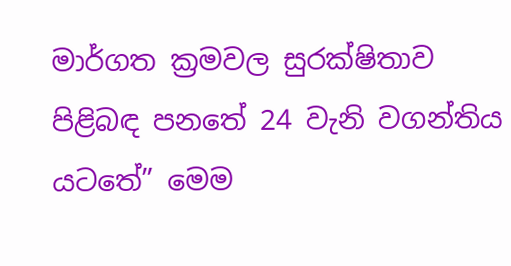මාර්ගත ක්‍රමවල සුරක්ෂිතාව පිළිබඳ පනතේ 24 වැනි වගන්තිය යටතේ” මෙම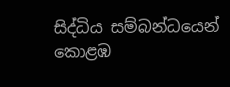සිද්ධිය සම්බන්ධයෙන් කොළඹ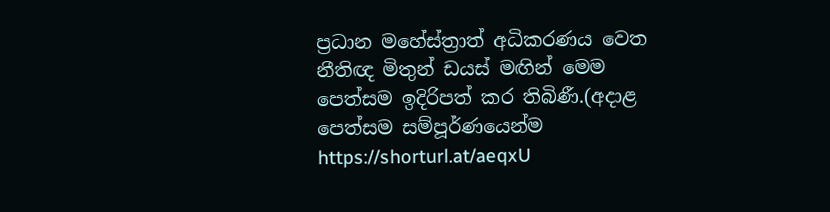ප්‍රධාන මහේස්ත්‍රාත් අධිකරණය වෙත නීතිඥ මිතුන් ඩයස් මඟින් මෙම පෙත්සම ඉදිරිපත් කර තිබිණී.(අදාළ පෙත්සම සම්පූර්ණයෙන්ම https://shorturl.at/aeqxU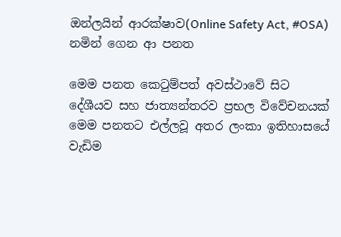ඔන්ලයින් ආරක්ෂාව(Online Safety Act, #OSA) නමින් ගෙන ආ පනත

මෙම පනත කෙටුම්පත් අවස්ථාවේ සිට දේශීයව සහ ජාත්‍යන්තරව ප්‍රභල විවේචනයක් මෙම පනතට එල්ලවූ අතර ලංකා ඉතිහාසයේ වැඩිම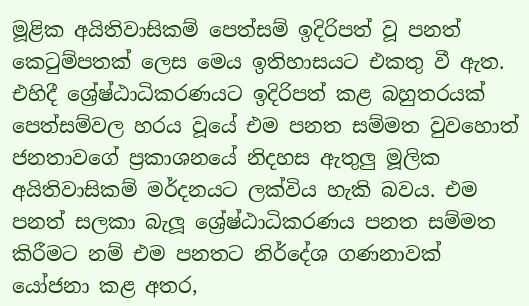මූළික අයිතිවාසිකම් පෙත්සම් ඉදිරිපත් වූ පනත් කෙටුම්පතක් ලෙස මෙය ඉතිහාසයට එකතු වී ඇත. එහිදී ශ්‍රේෂ්ඨාධිකරණයට ඉදිරිපත් කළ බහුතරයක් පෙත්සම්වල හරය වූයේ එම පනත සම්මත වුවහොත් ජනතාවගේ ප්‍රකාශනයේ නිදහස ඇතුලු මූලික අයිතිවාසිකම් මර්දනයට ලක්විය හැකි බවය. එම පනත් සලකා බැලූ ශ්‍රේෂ්ඨාධිකරණය පනත සම්මත කිරීමට නම් එම පනතට නිර්දේශ ගණනාවක් යෝජනා කළ අතර,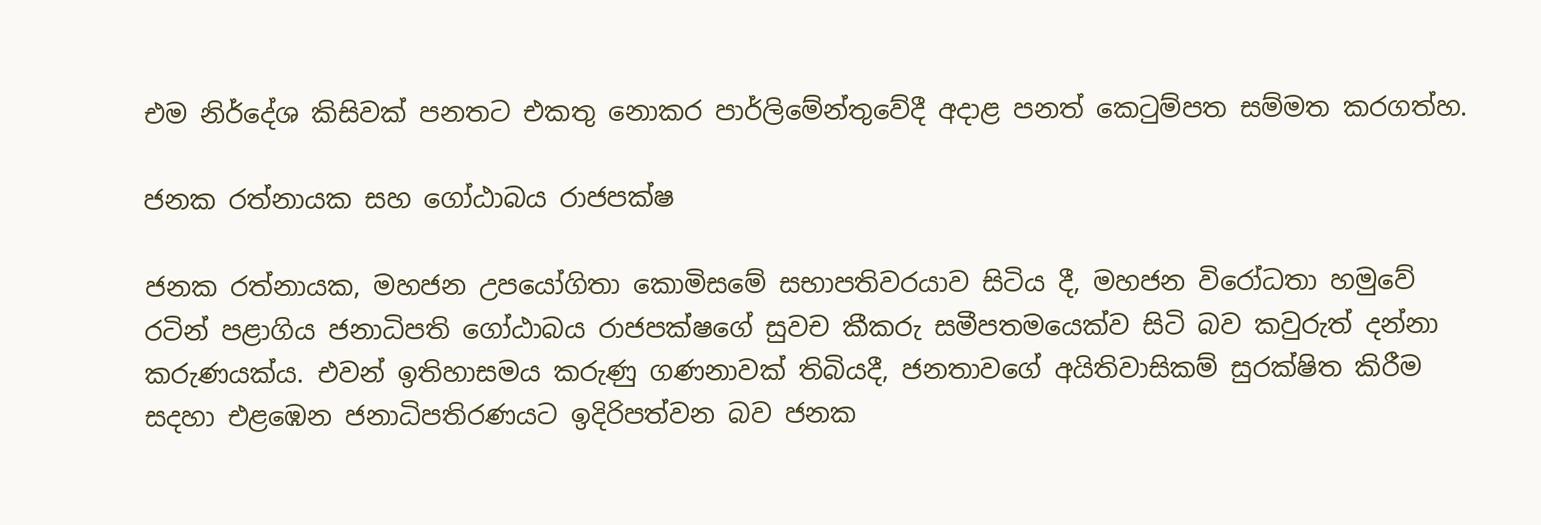එම නිර්දේශ කිසිවක් පනතට එකතු නොකර පාර්ලිමේන්තුවේදී අදාළ පනත් කෙටුම්පත සම්මත කරගත්හ.

ජනක රත්නායක සහ ගෝඨාබය රාජපක්ෂ

ජනක රත්නායක, මහජන උපයෝගිතා කොමිසමේ සභාපතිවරයාව සිටිය දී, මහජන විරෝධතා හමුවේ රටින් පළාගිය ජනාධිපති ගෝඨාබය රාජපක්ෂගේ සුවච කීකරු සමීපතමයෙක්ව සිටි බව කවුරුත් දන්නා කරුණයක්ය. එවන් ඉතිහාසමය කරුණු ගණනාවක් තිබියදී, ජනතාවගේ අයිතිවාසිකම් සුරක්ෂිත කිරීම සදහා එළඹෙන ජනාධිපතිරණයට ඉදිරිපත්වන බව ජනක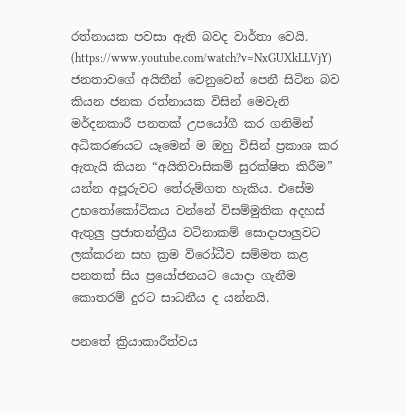රත්නායක පවසා ඇති බවද වාර්තා වෙයි. (https://www.youtube.com/watch?v=NxGUXkLLVjY) ජනතාවගේ අයිතීන් වෙනුවෙන් පෙනී සිටින බව කියන ජනක රත්නායක විසින් මෙවැනි මර්දනකාරී පනතක් උපයෝගී කර ගනිමින් අධිකරණයට යෑමෙන් ම ඔහු විසින් ප්‍රකාශ කර ඇතැයි කියන “අයිතිවාසිකම් සුරක්ෂිත කිරීම” යන්න අපූරුවට තේරුම්ගත හැකිය. එසේම උභතෝකෝටිකය වන්නේ විසම්මුතික අදහස් ඇතුලු ප්‍රජාතන්ත්‍රීය වටිනාකම් සොදාපාලුවට ලක්කරන සහ ක්‍රම විරෝධීව සම්මත කළ පනතක් සිය ප්‍රයෝජනයට යොදා ගැනීම කොතරම් දුරට සාධනීය ද යන්නයි.

පනතේ ක්‍රියාකාරීත්වය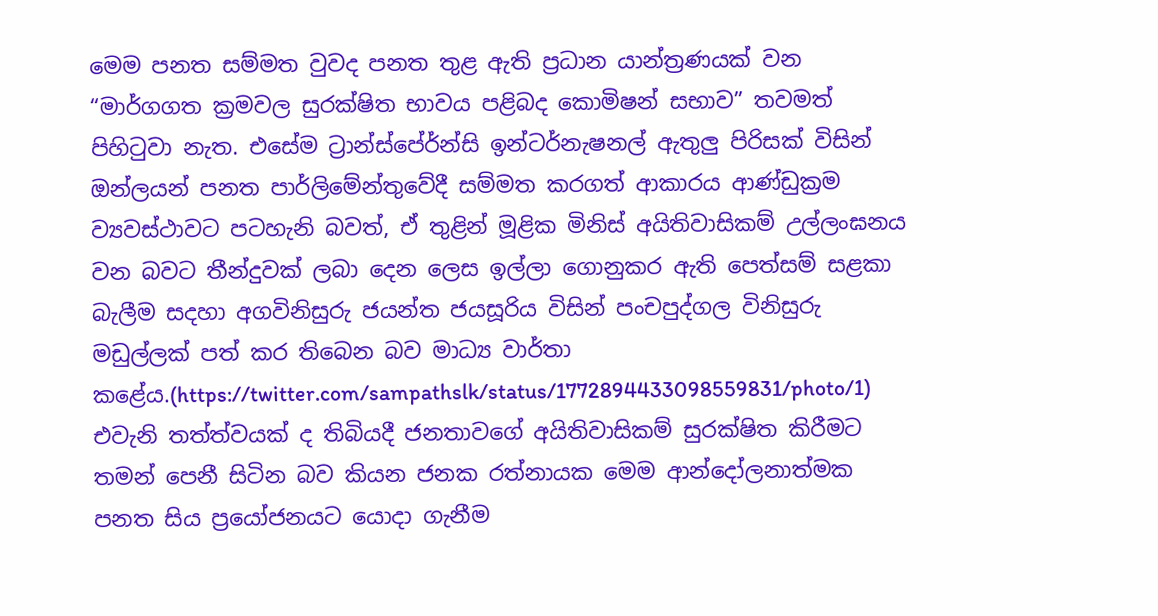මෙම පනත සම්මත වුවද පනත තුළ ඇති ප්‍රධාන යාන්ත්‍රණයක් වන “මාර්ගගත ක්‍රමවල සුරක්ෂිත භාවය පළිබද කොමිෂන් සභාව” තවමත් පිහිටුවා නැත. එසේම ට්‍රාන්ස්පේර්න්සි ඉන්ටර්නැෂනල් ඇතුලු පිරිසක් විසින් ඔන්ලයන් පනත පාර්ලිමේන්තුවේදී සම්මත කරගත් ආකාරය ආණ්ඩුක්‍රම ව්‍යවස්ථාවට පටහැනි බවත්, ඒ තුළින් මූළික මිනිස් අයිතිවාසිකම් උල්ලංඝනය වන බවට තීන්දුවක් ලබා දෙන ලෙස ඉල්ලා ගොනුකර ඇති පෙත්සම් සළකා බැලීම සදහා අගවිනිසුරු ජයන්ත ජයසූරිය විසින් පංචපුද්ගල විනිසුරු මඩුල්ලක් පත් කර තිබෙන බව මාධ්‍ය වාර්තා කළේය.(https://twitter.com/sampathslk/status/1772894433098559831/photo/1) එවැනි තත්ත්වයක් ද තිබියදී ජනතාවගේ අයිතිවාසිකම් සුරක්ෂිත කිරීමට තමන් පෙනී සිටින බව කියන ජනක රත්නායක මෙම ආන්දෝලනාත්මක පනත සිය ප්‍රයෝජනයට යොදා ගැනීම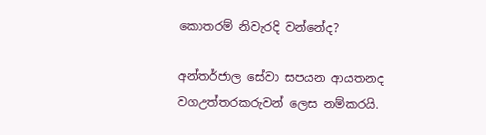කොතරම් නිවැරදි වන්නේද?

අන්තර්ජාල සේවා සපයන ආයතනද වගඋත්තරකරුවන් ලෙස නම්කරයි.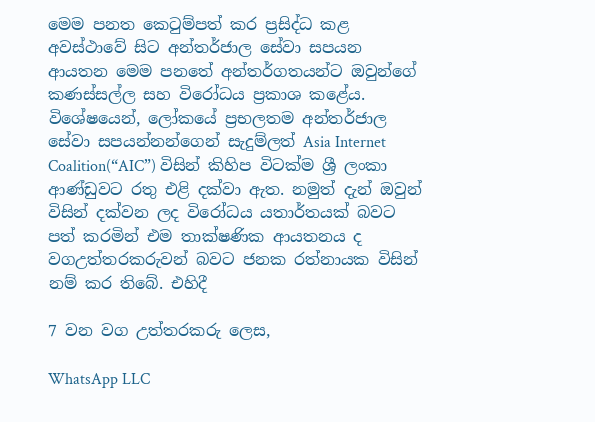මෙම පනත කෙටුම්පත් කර ප්‍රසිද්ධ කළ අවස්ථාවේ සිට අන්තර්ජාල සේවා සපයන ආයතන මෙම පනතේ අන්තර්ගතයන්ට ඔවුන්ගේ කණස්සල්ල සහ විරෝධය ප්‍රකාශ කළේය. විශේෂයෙන්, ලෝකයේ ප්‍රභලතම අන්තර්ජාල සේවා සපයන්නන්ගෙන් සැදුම්ලත් Asia Internet Coalition(“AIC”) විසින් කිහිප විටක්ම ශ්‍රී ලංකා ආණ්ඩුවට රතු එළි දක්වා ඇත. නමුත් දැන් ඔවුන් විසින් දක්වන ලද විරෝධය යතාර්තයක් බවට පත් කරමින් එම තාක්ෂණික ආයතනය ද වගඋත්තරකරුවන් බවට ජනක රත්නායක විසින් නම් කර තිබේ. එහිදී

7 වන වග උත්තරකරු ලෙස,

WhatsApp LLC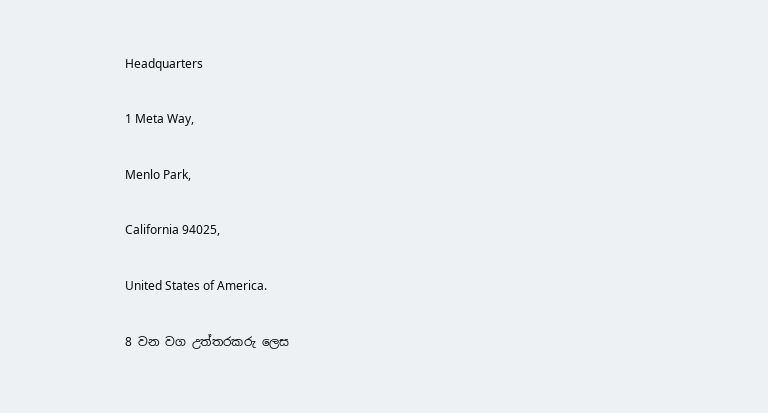Headquarters

1 Meta Way,

Menlo Park,

California 94025,

United States of America.

8 වන වග උත්තරකරු ලෙස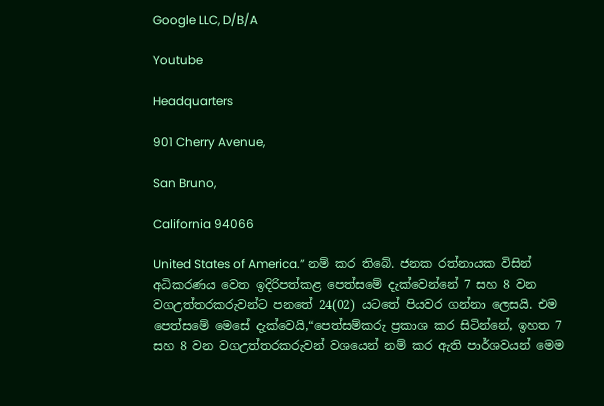Google LLC, D/B/A

Youtube

Headquarters

901 Cherry Avenue,

San Bruno,

California 94066

United States of America.” නම් කර තිබේ. ජනක රත්නායක විසින් අධිකරණය වෙත ඉදිරිපත්කළ පෙත්සමේ දැක්වෙන්නේ 7 සහ 8 වන වගඋත්තරකරුවන්ට පනතේ 24(02) යටතේ පියවර ගන්නා ලෙසයි. එම පෙත්සමේ මෙසේ දැක්වෙයි,“පෙත්සම්කරු ප්‍රකාශ කර සිටින්නේ, ඉහත 7 සහ 8 වන වගඋත්තරකරුවන් වශයෙන් නම් කර ඇති පාර්ශවයන් මෙම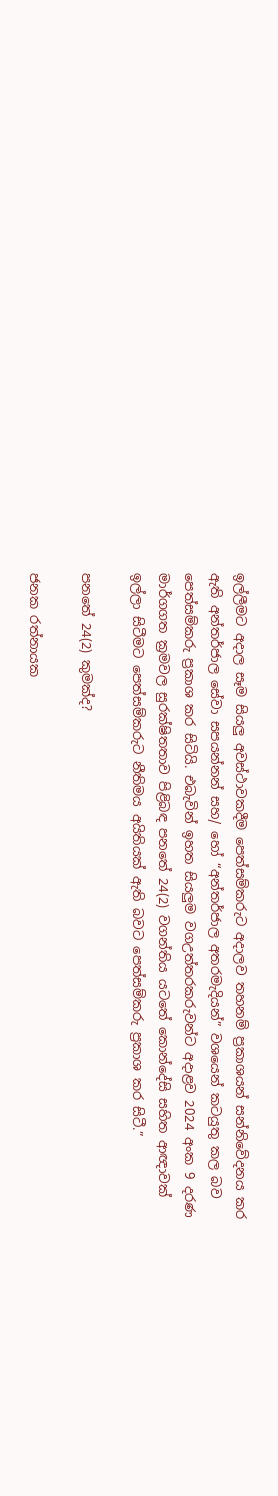ඉල්ලීමට අදාල සෑම සියලු අවස්ථාවකදීම පෙත්සම්කරුට අදාලව තහනම් ප්‍රකාශයන් සන්නිවේදනය කර ඇති අන්තර්ජාල සේවා සපයන්නන් සහ/ හෝ “අන්තර්ජාල අතරමැදියන්” වශයෙන් කටයුතු කල බව පෙත්සම්කරු ප්‍රකාශ කර සිටියි. එබැවින් ඉහත සියලුම වගඋත්තරකරුවන්ට අදාළව 2024 අංක 9 දරණ මාර්ගගත ක්‍රමවල සුරක්ෂිතතාව පිළිබඳ පනතේ 24(2) වගන්තිය යටතේ කොන්දේසි සහිත ආඥාවක් ඉල්ලා සිටීමට පෙත්සම්කරුට නීතිමය අයිතියක් ඇති බවට පෙත්සම්කරු ප්‍රකාශ කර සිටී.”

පනතේ 24(2) කුමක්ද?

ජනක රත්නායක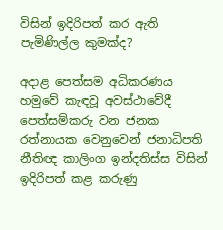විසින් ඉදිරිපත් කර ඇති පැමිණිල්ල කුමක්ද?

අදාළ පෙත්සම අධිකරණය හමුවේ කැඳවූ අවස්ථාවේදී පෙත්සම්කරු වන ජනක රත්නායක වෙනුවෙන් ජනාධිපති නීතිඥ කාලිංග ඉන්දතිස්ස විසින් ඉදිරිපත් කළ කරුණු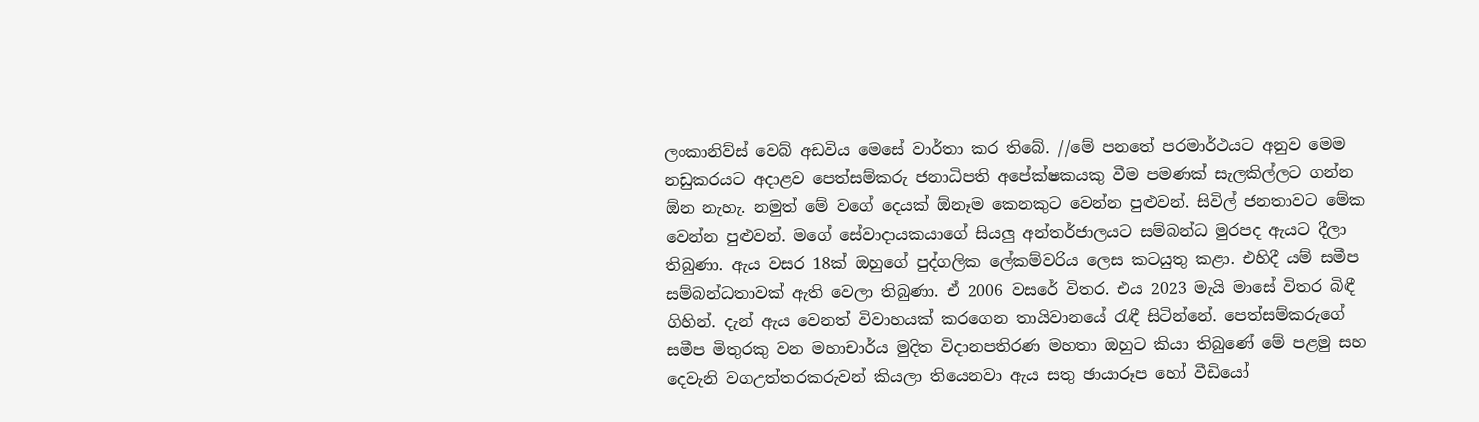ලංකානිව්ස් වෙබ් අඩවිය මෙසේ වාර්තා කර තිබේ. //මේ පනතේ පරමාර්ථයට අනුව මෙම නඩුකරයට අදාළව පෙත්සම්කරු ජනාධිපති අපේක්ෂකයකු වීම පමණක් සැලකිල්ලට ගන්න ඕන නැහැ. නමුත් මේ වගේ දෙයක් ඕනෑම කෙනකුට වෙන්න පුළුවන්. සිවිල් ජනතාවට මේක වෙන්න පුළුවන්. මගේ සේවාදායකයාගේ සියලු අන්තර්ජාලයට සම්බන්ධ මුරපද ඇයට දීලා තිබුණා. ඇය වසර 18ක් ඔහුගේ පුද්ගලික ලේකම්වරිය ලෙස කටයුතු කළා. එහිදී යම් සමීප සම්බන්ධතාවක් ඇති වෙලා තිබුණා. ඒ 2006 වසරේ විතර. එය 2023 මැයි මාසේ විතර බිඳී ගිහින්. දැන් ඇය වෙනත් විවාහයක් කරගෙන තායිවානයේ රැඳී සිටින්නේ. පෙත්සම්කරුගේ සමීප මිතුරකු වන මහාචාර්ය මුදිත විදානපතිරණ මහතා ඔහුට කියා තිබුණේ මේ පළමු සහ දෙවැනි වගඋත්තරකරුවන් කියලා තියෙනවා ඇය සතු ඡායාරූප හෝ වීඩියෝ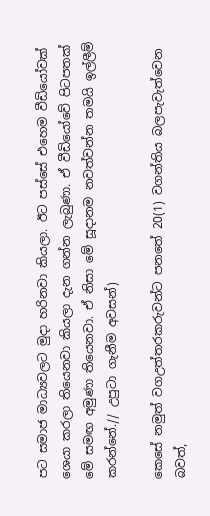පට සමාජ මාධ්‍යවලට මුදා හරිනවා කියලා. ඊට පස්සේ එහෙම වීඩියෝවක් ශෙයා කරලා තියෙනවා කියලා දැන ගන්න ලැබුණා. ඒ වීඩියෝවේ පිටපතක් මේ සමඟ අමුණා තියෙනවා. ඒ නිසා මේ සූදානම නවත්වන්න තමයි ඉල්ලීම් කරන්නේ.// උපුටා ගැනීම අවසන්)

කෙසේ නමුත් වගඋත්තරකරුවන්ට පනතේ 20(1) වගන්තිය බලපැවැත්වෙන බවත්,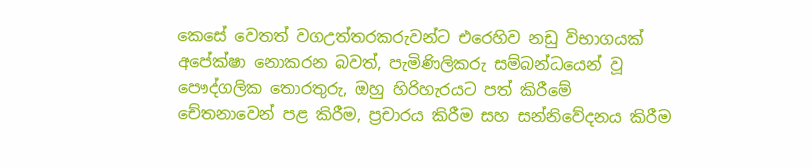කෙසේ වෙතත් වගඋත්තරකරුවන්ට එරෙහිව නඩු විභාගයක් අපේක්ෂා නොකරන බවත්, පැමිණිලිකරු සම්බන්ධයෙන් වූ පෞද්ගලික තොරතුරු, ඔහු හිරිහැරයට පත් කිරීමේ චේතනාවෙන් පළ කිරීම, ප්‍රචාරය කිරීම සහ සන්නිවේදනය කිරීම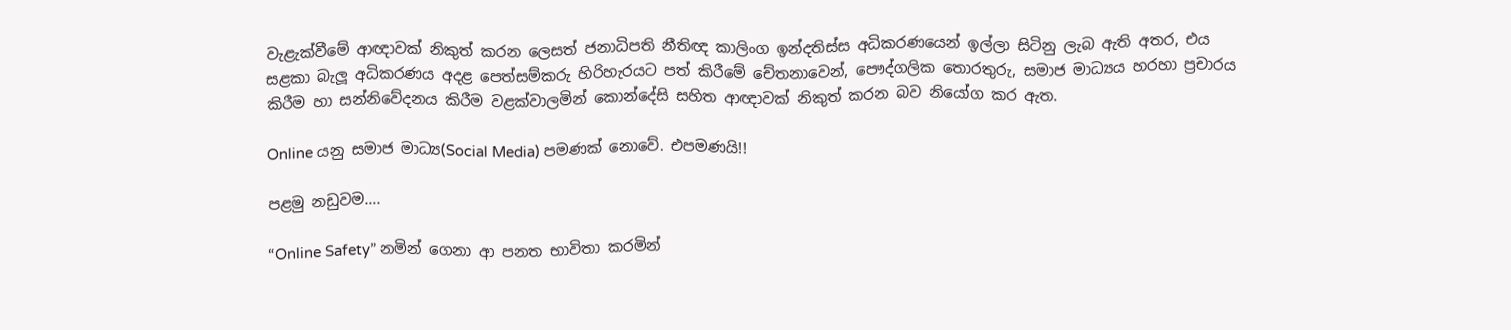වැළැක්වීමේ ආඥාවක් නිකුත් කරන ලෙසත් ජනාධිපති නීතිඥ කාලිංග ඉන්දතිස්ස අධිකරණයෙන් ඉල්ලා සිටිනු ලැබ ඇති අතර, එය සළකා බැලූ අධිකරණය අදළ පෙත්සම්කරු හිරිහැරයට පත් කිරීමේ චේතනාවෙන්, පෞද්ගලික තොරතුරු, සමාජ මාධ්‍යය හරහා ප්‍රචාරය කිරීම හා සන්නිවේදනය කිරීම වළක්වාලමින් කොන්දේසි සහිත ආඥාවක් නිකුත් කරන බව නියෝග කර ඇත.

Online යනු සමාජ මාධ්‍ය(Social Media) පමණක් නොවේ. එපමණයි!!

පළමු නඩුවම….

“Online Safety” නමින් ගෙනා ආ පනත භාවිතා කරමින්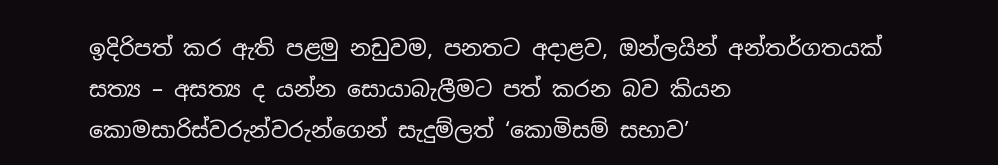ඉදිරිපත් කර ඇති පළමු නඩුවම, පනතට අදාළව, ඔන්ලයින් අන්තර්ගතයක් සත්‍ය – අසත්‍ය ද යන්න සොයාබැලීමට පත් කරන බව කියන කොමසාරිස්වරුන්වරුන්ගෙන් සැදුම්ලත් ‘කොමිසම් සභාව’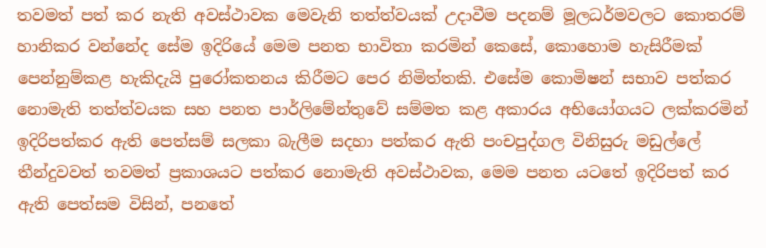තවමත් පත් කර නැති අවස්ථාවක මෙවැනි තත්ත්වයක් උදාවීම පදනම් මූලධර්මවලට කොතරම් හානිකර වන්නේද සේම ඉදිරියේ මෙම පනත භාවිතා කරමින් කෙසේ, කොහොම හැසිරීමක් පෙන්නුම්කළ හැකිදැයි පුරෝකතනය කිරීමට පෙර නිමිත්තකි. එසේම කොමිෂන් සභාව පත්කර නොමැති තත්ත්වයක සහ පනත පාර්ලිමේන්තුවේ සම්මත කළ අකාරය අභියෝගයට ලක්කරමින් ඉදිරිපත්කර ඇති පෙත්සම් සලකා බැලීම සදහා පත්කර ඇති පංචපුද්ගල විනිසුරු මඩුල්ලේ තීන්දුවවත් තවමත් ප්‍රකාශයට පත්කර නොමැති අවස්ථාවක, මෙම පනත යටතේ ඉදිරිපත් කර ඇති පෙත්සම විසින්, පනතේ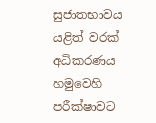සුජාතභාවය යළිත් වරක් අධිකරණය හමුවෙහි පරීක්ෂාවට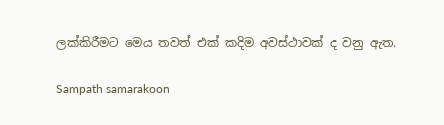ලක්කිරීමට මෙය තවත් එක් කදිම අවස්ථාවක් ද වනු ඇත.

Sampath samarakoon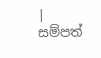| සම්පත්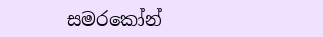සමරකෝන්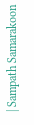| Sampath Samarakoon